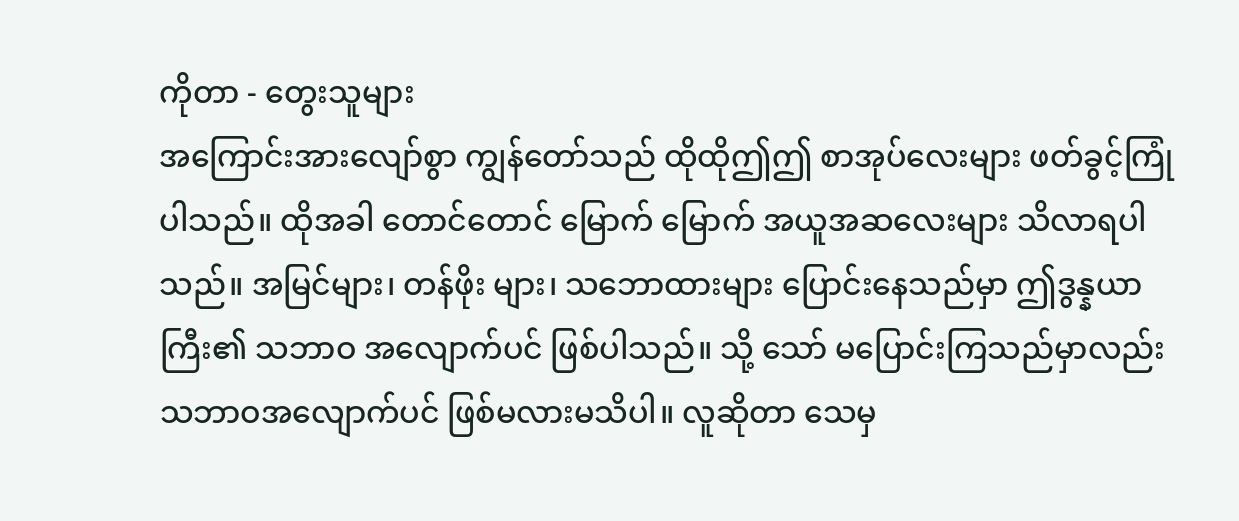ကိုတာ - တွေးသူများ
အကြောင်းအားလျော်စွာ ကျွန်တော်သည် ထိုထိုဤဤ စာအုပ်လေးများ ဖတ်ခွင့်ကြုံပါသည်။ ထိုအခါ တောင်တောင် မြောက် မြောက် အယူအဆလေးများ သိလာရပါသည်။ အမြင်များ၊ တန်ဖိုး များ၊ သဘောထားများ ပြောင်းနေသည်မှာ ဤဒွန္နယာကြီး၏ သဘာဝ အလျောက်ပင် ဖြစ်ပါသည်။ သို့ သော် မပြောင်းကြသည်မှာလည်း သဘာဝအလျောက်ပင် ဖြစ်မလားမသိပါ။ လူဆိုတာ သေမှ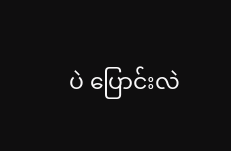ပဲ ပြောင်းလဲ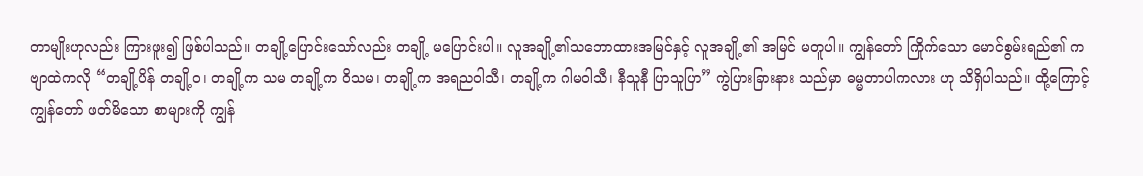တာမျိုးဟုလည်း ကြားဖူး၍ ဖြစ်ပါသည်။ တချို့ပြောင်းသော်လည်း တချို့ မပြောင်းပါ။ လူအချို့၏သဘောထားအမြင်နှင့် လူအချို့၏ အမြင် မတူပါ။ ကျွန်တော် ကြိုက်သော မောင်စွမ်းရည်၏ ကဗျာထဲကလို “တချို့ပိန် တချို့ဝ၊ တချို့က သမ တချို့က ဝိသမ၊ တချို့က အရညဝါသီ၊ တချို့က ဂါမဝါသီ၊ နီသူနီ ပြာသူပြာ” ကွဲပြားခြားနား သည်မှာ ဓမ္မတာပါကလား ဟု သိရှိပါသည်။ ထို့ကြောင့် ကျွန်တော် ဖတ်မိသော စာများကို ကျွန်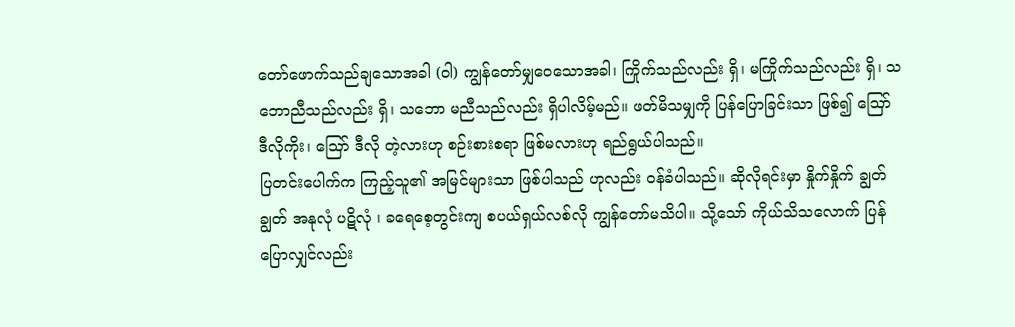တော်ဖောက်သည်ချသောအခါ (ဝါ) ကျွန်တော်မျှဝေသောအခါ၊ ကြိုက်သည်လည်း ရှိ၊ မကြိုက်သည်လည်း ရှိ၊ သဘောညီသည်လည်း ရှိ၊ သဘော မညီသည်လည်း ရှိပါလိမ့်မည်။ ဖတ်မိသမျှကို ပြန်ပြောခြင်းသာ ဖြစ်၍ ဪ ဒီလိုကိုး၊ ဪ ဒီလို တဲ့လားဟု စဉ်းစားစရာ ဖြစ်မလားဟု ရည်ရွယ်ပါသည်။
ပြတင်းပေါက်က ကြည့်သူ၏ အမြင်များသာ ဖြစ်ပါသည် ဟုလည်း ဝန်ခံပါသည်။ ဆိုလိုရင်းမှာ နှိုက်နှိုက် ချွတ်ချွတ် အနုလုံ ပဋိလုံ ၊ ခရေစေ့တွင်းကျ စပယ်ရှယ်လစ်လို ကျွန်တော်မသိပါ။ သို့သော် ကိုယ်သိသလောက် ပြန်ပြောလျှင်လည်း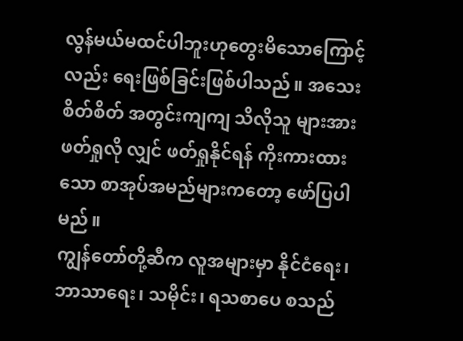လွန်မယ်မထင်ပါဘူးဟုတွေးမိသောကြောင့်လည်း ရေးဖြစ်ခြင်းဖြစ်ပါသည်။ အသေးစိတ်စိတ် အတွင်းကျကျ သိလိုသူ များအား ဖတ်ရှုလို လျှင် ဖတ်ရှုနိုင်ရန် ကိုးကားထားသော စာအုပ်အမည်များကတော့ ဖော်ပြပါမည်။
ကျွန်တော်တို့ဆီက လူအများမှာ နိုင်ငံရေး၊ ဘာသာရေး၊ သမိုင်း၊ ရသစာပေ စသည်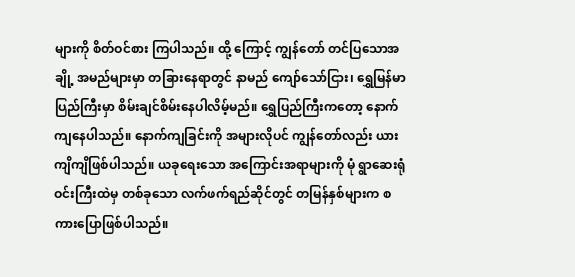များကို စိတ်ဝင်စား ကြပါသည်။ ထို့ ကြောင့် ကျွန်တော် တင်ပြသောအချို့ အမည်များမှာ တခြားနေရာတွင် နာမည် ကျော်သော်ငြား၊ ရွှေမြန်မာပြည်ကြီးမှာ စိမ်းချင်စိမ်းနေပါလိမ့်မည်။ ရွှေပြည်ကြီးကတော့ နောက်ကျနေပါသည်။ နောက်ကျခြင်းကို အများလိုပင် ကျွန်တော်လည်း ယားကျိကျိဖြစ်ပါသည်။ ယခုရေးသော အကြောင်းအရာများကို မုံ ရွာဆေးရုံ ဝင်းကြီးထဲမှ တစ်ခုသော လက်ဖက်ရည်ဆိုင်တွင် တမြန်နှစ်များက စကားပြောဖြစ်ပါသည်။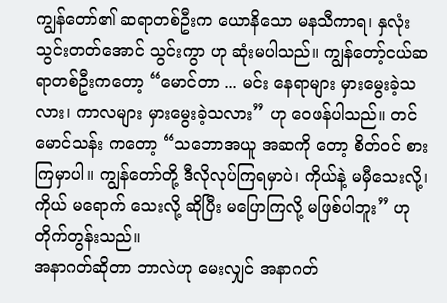ကျွန်တော်၏ ဆရာတစ်ဦးက ယောနိသော မနသီကာရ၊ နှလုံး သွင်းတတ်အောင် သွင်းကွာ ဟု ဆုံးမပါသည်။ ကျွန်တော့်ငယ်ဆရာတစ်ဦးကတော့ “မောင်တာ ... မင်း နေရာများ မှားမွေးခဲ့သလား၊ ကာလများ မှားမွေးခဲ့သလား” ဟု ဝေဖန်ပါသည်။ တင်မောင်သန်း ကတော့ “သဘောအယူ အဆကို တော့ စိတ်ဝင် စားကြမှာပါ။ ကျွန်တော်တို့ ဒီလိုလုပ်ကြရမှာပဲ၊ ကိုယ်နဲ့ မမှီသေးလို့၊ ကိုယ် မရောက် သေးလို့ ဆိုပြီး မပြောကြလို့ မဖြစ်ပါဘူး” ဟု တိုက်တွန်းသည်။
အနာဂတ်ဆိုတာ ဘာလဲဟု မေးလျှင် အနာဂတ်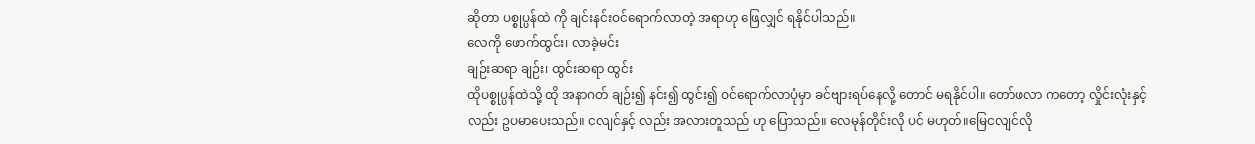ဆိုတာ ပစ္စုပ္ပန်ထဲ ကို ချင်းနင်းဝင်ရောက်လာတဲ့ အရာဟု ဖြေလျှင် ရနိုင်ပါသည်။
လေကို ဖောက်ထွင်း၊ လာခဲ့မင်း
ချဉ်းဆရာ ချဉ်း၊ ထွင်းဆရာ ထွင်း
ထိုပစ္စုပ္ပန်ထဲသို့ ထို အနာဂတ် ချဉ်း၍ နင်း၍ ထွင်း၍ ဝင်ရောက်လာပုံမှာ ခင်ဗျားရပ်နေလို့ တောင် မရနိုင်ပါ။ တော်ဖလာ ကတော့ လှိုင်းလုံးနှင့်လည်း ဥပမာပေးသည်။ ငလျင်နှင့် လည်း အလားတူသည် ဟု ပြောသည်။ လေမုန်တိုင်းလို ပင် မဟုတ်။မြေငလျင်လို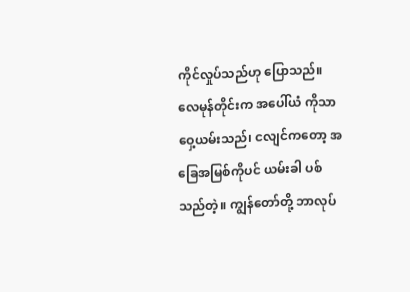ကိုင်လှုပ်သည်ဟု ပြောသည်။ လေမုန်တိုင်းက အပေါ်ယံ ကိုသာ ဝှေ့ယမ်းသည်၊ ငလျင်ကတော့ အခြေအမြစ်ကိုပင် ယမ်းခါ ပစ်သည်တဲ့။ ကျွန်တော်တို့ ဘာလုပ်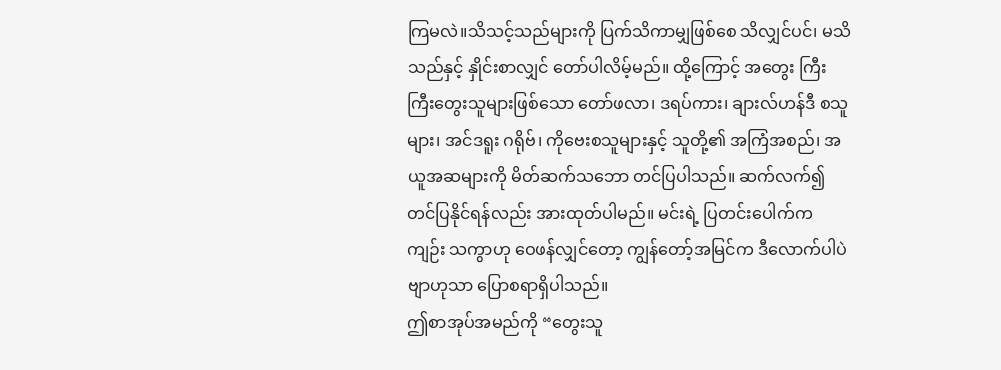ကြမလဲ။သိသင့်သည်များကို ပြက်သိကာမျှဖြစ်စေ သိလျှင်ပင်၊ မသိသည်နှင့် နှိုင်းစာလျှင် တော်ပါလိမ့်မည်။ ထို့ကြောင့် အတွေး ကြီးကြီးတွေးသူများဖြစ်သော တော်ဖလာ၊ ဒရပ်ကား၊ ချားလ်ဟန်ဒီ စသူများ၊ အင်ဒရူး ဂရိုဗ်၊ ကိုဗေးစသူများနှင့် သူတို့၏ အကြံအစည်၊ အယူအဆများကို မိတ်ဆက်သဘော တင်ပြပါသည်။ ဆက်လက်၍ တင်ပြနိုင်ရန်လည်း အားထုတ်ပါမည်။ မင်းရဲ့ ပြတင်းပေါက်က ကျဉ်း သကွာဟု ဝေဖန်လျှင်တော့ ကျွန်တော့်အမြင်က ဒီလောက်ပါပဲဗျာဟုသာ ပြောစရာရှိပါသည်။
ဤစာအုပ်အမည်ကို “တွေးသူ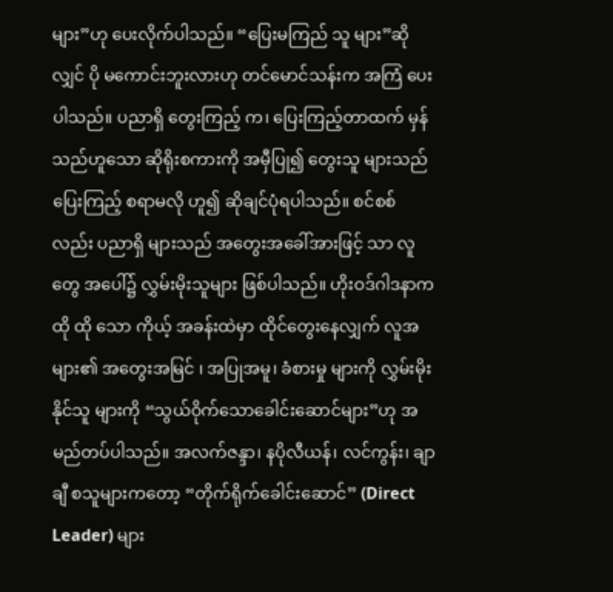များ”ဟု ပေးလိုက်ပါသည်။ “ပြေးမကြည် သူ များ”ဆို လျှင် ပို မကောင်းဘူးလားဟု တင်မောင်သန်းက အကြံ ပေးပါသည်။ ပညာရှိ တွေးကြည့် က၊ ပြေးကြည့်တာထက် မှန်သည်ဟူသော ဆိုရိုးစကားကို အမှီပြု၍ တွေးသူ များသည် ပြေးကြည့် စရာမလို ဟူ၍ ဆိုချင်ပုံရပါသည်။ စင်စစ်လည်း ပညာရှိ များသည် အတွေးအခေါ်အားဖြင့် သာ လူတွေ အပေါ်၌ လွှမ်းမိုးသူများ ဖြစ်ပါသည်။ ဟိုးဝဒ်ဂါဒနာက ထို ထို သော ကိုယ့် အခန်းထဲမှာ ထိုင်တွေးနေလျှက် လူအများ၏ အတွေးအမြင် ၊ အပြုအမူ၊ ခံစားမှု များကို လွှမ်းမိုး နိုင်သူ များကို “သွယ်ဝိုက်သောခေါင်းဆောင်များ”ဟု အမည်တပ်ပါသည်။ အလက်ဇန္ဒာ၊ နပိုလီယန်၊ လင်ကွန်း၊ ချာချီ စသူများကတော့ “တိုက်ရိုက်ခေါင်းဆောင်” (Direct Leader) များ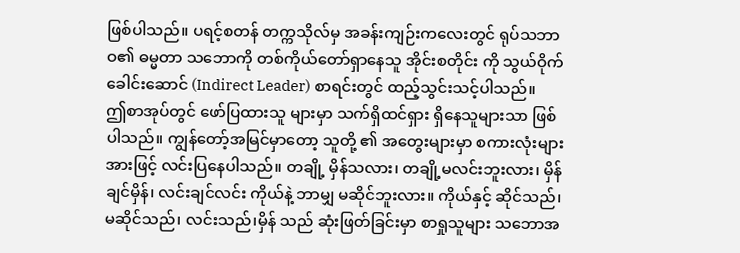ဖြစ်ပါသည်။ ပရင့်စတန် တက္ကသိုလ်မှ အခန်းကျဉ်းကလေးတွင် ရုပ်သဘာဝ၏ ဓမ္မတာ သဘောကို တစ်ကိုယ်တော်ရှာနေသူ အိုင်းစတိုင်း ကို သွယ်ဝိုက်ခေါင်းဆောင် (Indirect Leader) စာရင်းတွင် ထည့်သွင်းသင့်ပါသည်။
ဤစာအုပ်တွင် ဖော်ပြထားသူ များမှာ သက်ရှိထင်ရှား ရှိနေသူများသာ ဖြစ်ပါသည်။ ကျွန်တော့်အမြင်မှာတော့ သူတို့ ၏ အတွေးများမှာ စကားလုံးများအားဖြင့် လင်းပြနေပါသည်။ တချို့ မှိန်သလား၊ တချို့မလင်းဘူးလား၊ မှိန်ချင်မှိန်၊ လင်းချင်လင်း ကိုယ်နဲ့ ဘာမျှ မဆိုင်ဘူးလား။ ကိုယ်နှင့် ဆိုင်သည်၊ မဆိုင်သည်၊ လင်းသည်၊မှိန် သည် ဆုံးဖြတ်ခြင်းမှာ စာရှုသူများ သဘောအ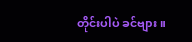တိုင်းပါပဲ ခင်ဗျား။